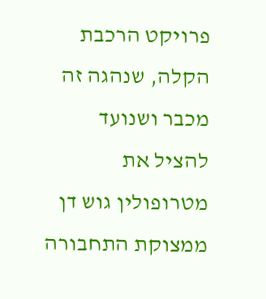פרויקט הרכבת הקלה, שנהגה זה מכבר ושנועד להציל את מטרופולין גוש דן ממצוקת התחבורה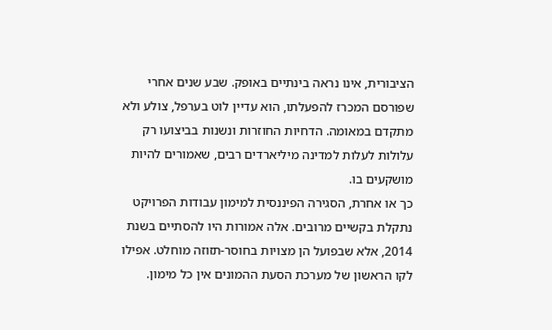הציבורית, אינו נראה בינתיים באופק. שבע שנים אחרי שפורסם המכרז להפעלתו, הוא עדיין לוט בערפל, צולע ולא מתקדם במאומה. הדחיות החוזרות ונשנות בביצועו רק עלולות לעלות למדינה מיליארדים רבים, שאמורים להיות מושקעים בו.
כך או אחרת, הסגירה הפיננסית למימון עבודות הפרויקט נתקלת בקשיים מרובים. אלה אמורות היו להסתיים בשנת 2014, אלא שבפועל הן מצויות בחוסר-תזוזה מוחלט. אפילו לקו הראשון של מערכת הסעת ההמונים אין כל מימון.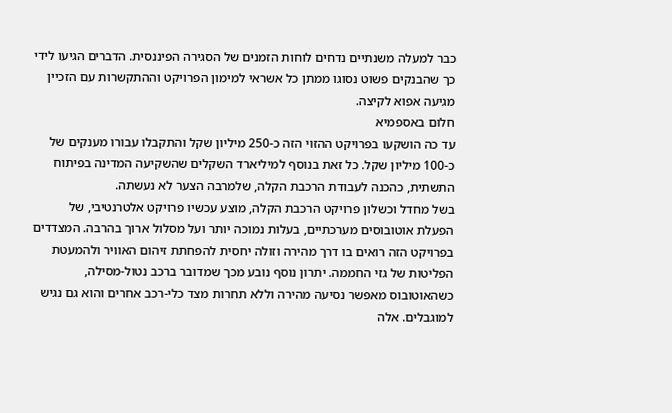כבר למעלה משנתיים נדחים לוחות הזמנים של הסגירה הפיננסית. הדברים הגיעו לידי כך שהבנקים פשוט נסוגו ממתן כל אשראי למימון הפרויקט וההתקשרות עם הזכיין מגיעה אפוא לקיצה.
חלום באספמיא
עד כה הושקעו בפרויקט ההזוי הזה כ-250 מיליון שקל והתקבלו עבורו מענקים של כ-100 מיליון שקל. כל זאת בנוסף למיליארד השקלים שהשקיעה המדינה בפיתוח התשתית, כהכנה לעבודת הרכבת הקלה, שלמרבה הצער לא נעשתה.
בשל מחדל וכשלון פרויקט הרכבת הקלה, מוצע עכשיו פרויקט אלטרנטיבי, של הפעלת אוטובוסים מערכתיים, בעלות נמוכה יותר ועל מסלול ארוך בהרבה. המצדדים בפרויקט הזה רואים בו דרך מהירה וזולה יחסית להפחתת זיהום האוויר ולהמעטת הפליטות של גזי החממה. יתרון נוסף נובע מכך שמדובר ברכב נטול-מסילה, כשהאוטובוס מאפשר נסיעה מהירה וללא תחרות מצד כלי-רכב אחרים והוא גם נגיש למוגבלים. אלה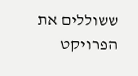ששוללים את הפרויקט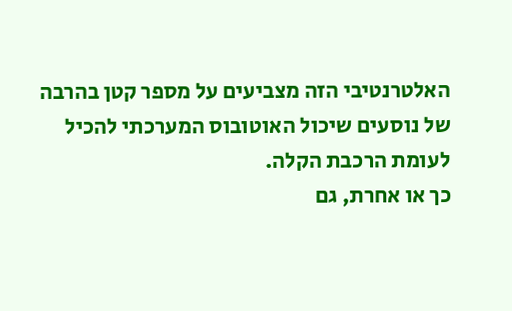האלטרנטיבי הזה מצביעים על מספר קטן בהרבה של נוסעים שיכול האוטובוס המערכתי להכיל לעומת הרכבת הקלה.
כך או אחרת, גם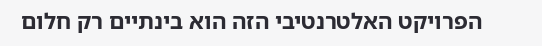הפרויקט האלטרנטיבי הזה הוא בינתיים רק חלום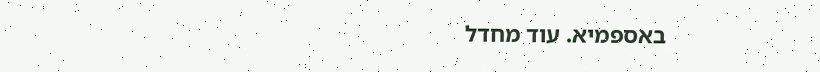באספמיא. עוד מחדל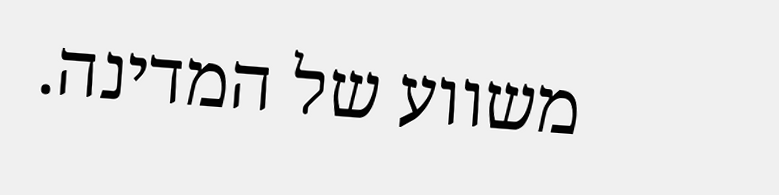משווע של המדינה.